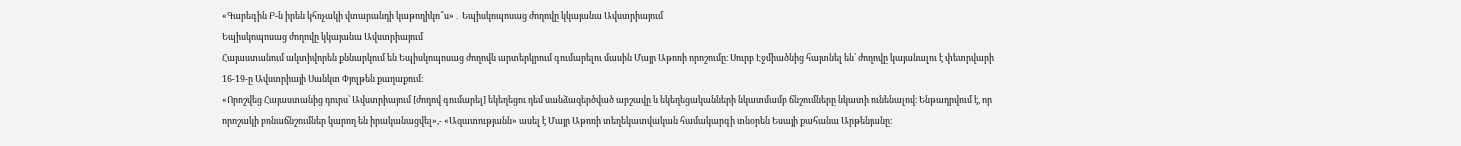«Գարեգին Բ-ն իրեն կհռչակի վտարանդի կաթողիկո՞ս»․ Եպիսկոպոսաց ժողովը կկայանա Ավստրիայում
Եպիսկոպոսաց ժողովը կկայանա Ավստրիայում
Հայաստանում ակտիվորեն քննարկում են Եպիսկոպոսաց ժողովն արտերկրում գումարելու մասին Մայր Աթոռի որոշումը։ Սուրբ Էջմիածնից հայտնել են՝ ժողովը կայանալու է փետրվարի 16-19-ը Ավստրիայի Սանկտ Փյոլթեն քաղաքում։
«Որոշվեց Հայաստանից դուրս՝ Ավստրիայում [ժողով գումարել] եկեղեցու դեմ սանձազերծված արշավը և եկեղեցականների նկատմամբ ճնշումները նկատի ունենալով։ Ենթադրվում է, որ որոշակի բռնաճնշումներ կարող են իրականացվել»,- «Ազատությանն» ասել է Մայր Աթոռի տեղեկատվական համակարգի տնօրեն Եսայի քահանա Արթենյանը։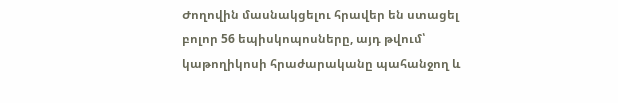Ժողովին մասնակցելու հրավեր են ստացել բոլոր 56 եպիսկոպոսները, այդ թվում՝ կաթողիկոսի հրաժարականը պահանջող և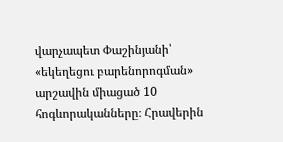վարչապետ Փաշինյանի՝ «եկեղեցու բարենորոգման» արշավին միացած 10 հոգևորականները։ Հրավերին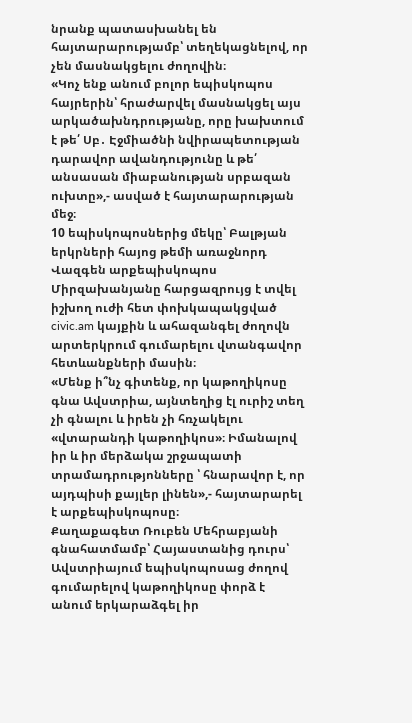նրանք պատասխանել են հայտարարությամբ՝ տեղեկացնելով, որ չեն մասնակցելու ժողովին։
«Կոչ ենք անում բոլոր եպիսկոպոս հայրերին՝ հրաժարվել մասնակցել այս արկածախնդրությանը, որը խախտում է թե՛ Սբ․ Էջմիածնի նվիրապետության դարավոր ավանդությունը և թե՛ անսասան միաբանության սրբազան ուխտը»,- ասված է հայտարարության մեջ։
10 եպիսկոպոսներից մեկը՝ Բալթյան երկրների հայոց թեմի առաջնորդ Վազգեն արքեպիսկոպոս Միրզախանյանը հարցազրույց է տվել իշխող ուժի հետ փոխկապակցված civic.am կայքին և ահազանգել ժողովն արտերկրում գումարելու վտանգավոր հետևանքների մասին։
«Մենք ի՞նչ գիտենք, որ կաթողիկոսը գնա Ավստրիա, այնտեղից էլ ուրիշ տեղ չի գնալու և իրեն չի հռչակելու «վտարանդի կաթողիկոս»։ Իմանալով իր և իր մերձակա շրջապատի տրամադրությոնները ՝ հնարավոր է, որ այդպիսի քայլեր լինեն»,- հայտարարել է արքեպիսկոպոսը։
Քաղաքագետ Ռուբեն Մեհրաբյանի գնահատմամբ՝ Հայաստանից դուրս՝ Ավստրիայում եպիսկոպոսաց ժողով գումարելով կաթողիկոսը փորձ է անում երկարաձգել իր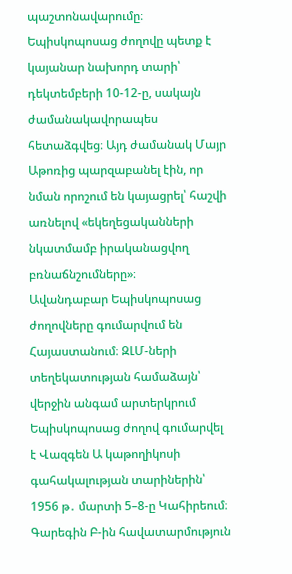պաշտոնավարումը։
Եպիսկոպոսաց ժողովը պետք է կայանար նախորդ տարի՝ դեկտեմբերի 10-12-ը, սակայն ժամանակավորապես հետաձգվեց։ Այդ ժամանակ Մայր Աթոռից պարզաբանել էին, որ նման որոշում են կայացրել՝ հաշվի առնելով «եկեղեցականների նկատմամբ իրականացվող բռնաճնշումները»։
Ավանդաբար Եպիսկոպոսաց ժողովները գումարվում են Հայաստանում։ ԶԼՄ-ների տեղեկատության համաձայն՝ վերջին անգամ արտերկրում Եպիսկոպոսաց ժողով գումարվել է Վազգեն Ա կաթողիկոսի գահակալության տարիներին՝ 1956 թ․ մարտի 5–8-ը Կահիրեում։
Գարեգին Բ-ին հավատարմություն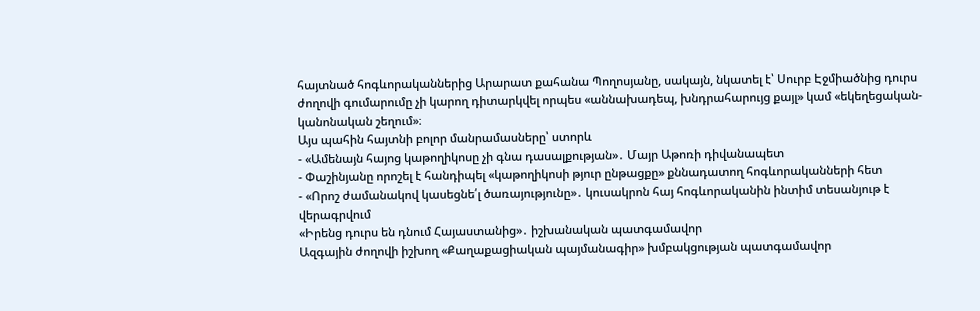հայտնած հոգևորականներից Արարատ քահանա Պողոսյանը, սակայն, նկատել է՝ Սուրբ Էջմիածնից դուրս ժողովի գումարումը չի կարող դիտարկվել որպես «աննախադեպ, խնդրահարույց քայլ» կամ «եկեղեցական-կանոնական շեղում»։
Այս պահին հայտնի բոլոր մանրամասները՝ ստորև
- «Ամենայն հայոց կաթողիկոսը չի գնա դասալքության»․ Մայր Աթոռի դիվանապետ
- Փաշինյանը որոշել է հանդիպել «կաթողիկոսի թյուր ընթացքը» քննադատող հոգևորականների հետ
- «Որոշ ժամանակով կասեցնե՛լ ծառայությունը»․ կուսակրոն հայ հոգևորականին ինտիմ տեսանյութ է վերագրվում
«Իրենց դուրս են դնում Հայաստանից»․ իշխանական պատգամավոր
Ազգային ժողովի իշխող «Քաղաքացիական պայմանագիր» խմբակցության պատգամավոր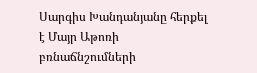Սարգիս Խանդանյանը հերքել է Մայր Աթոռի բռնաճնշումների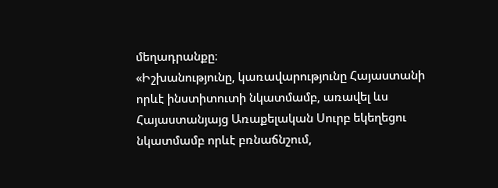մեղադրանքը։
«Իշխանությունը, կառավարությունը Հայաստանի որևէ ինստիտուտի նկատմամբ, առավել ևս Հայաստանյայց Առաքելական Սուրբ եկեղեցու նկատմամբ որևէ բռնաճնշում,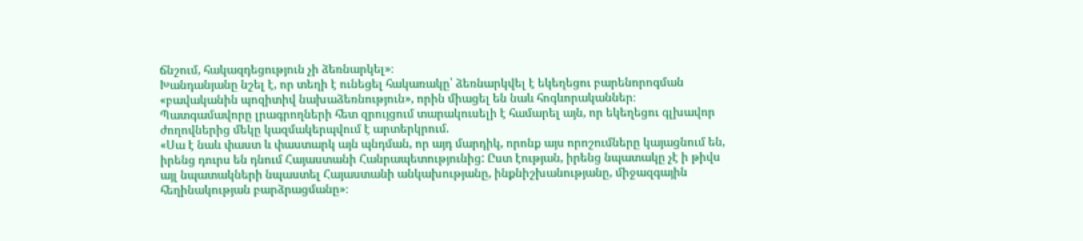ճնշում, հակազդեցություն չի ձեռնարկել»։
Խանդանյանը նշել է, որ տեղի է ունեցել հակառակը՝ ձեռնարկվել է եկեղեցու բարենորոգման «բավականին պոզիտիվ նախաձեռնություն», որին միացել են նաև հոգևորականներ։
Պատգամավորը լրագրողների հետ զրույցում տարակուսելի է համարել այն, որ եկեղեցու գլխավոր ժողովներից մեկը կազմակերպվում է արտերկրում.
«Սա է նաև փաստ և փաստարկ այն պնդման, որ այդ մարդիկ, որոնք այս որոշումները կայացնում են, իրենց դուրս են դնում Հայաստանի Հանրապետությունից: Ըստ էության, իրենց նպատակը չէ ի թիվս այլ նպատակների նպաստել Հայաստանի անկախությանը, ինքնիշխանությանը, միջազգային հեղինակության բարձրացմանը»։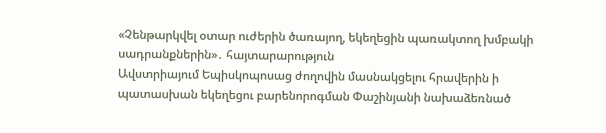«Չենթարկվել օտար ուժերին ծառայող, եկեղեցին պառակտող խմբակի սադրանքներին»․ հայտարարություն
Ավստրիայում Եպիսկոպոսաց ժողովին մասնակցելու հրավերին ի պատասխան եկեղեցու բարենորոգման Փաշինյանի նախաձեռնած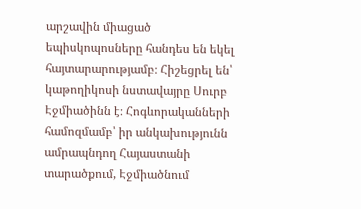արշավին միացած եպիսկոպոսները հանդես են եկել հայտարարությամբ։ Հիշեցրել են՝ կաթողիկոսի նստավայրը Սուրբ Էջմիածինն է։ Հոգևորականների համոզմամբ՝ իր անկախությունն ամրապնդող Հայաստանի տարածքում, Էջմիածնում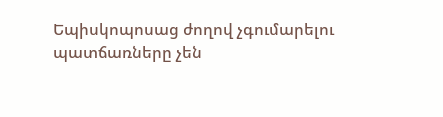Եպիսկոպոսաց ժողով չգումարելու պատճառները չեն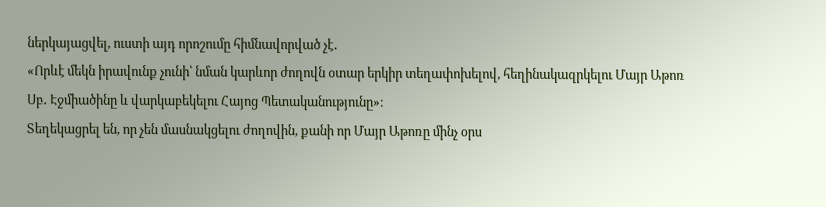ներկայացվել, ուստի այդ որոշումը հիմնավորված չէ․
«Որևէ մեկն իրավունք չունի՝ նման կարևոր ժողովն օտար երկիր տեղափոխելով, հեղինակազրկելու Մայր Աթոռ Սբ․ Էջմիածինը և վարկաբեկելու Հայոց Պետականությունը»։
Տեղեկացրել են, որ չեն մասնակցելու ժողովին, քանի որ Մայր Աթոռը մինչ օրս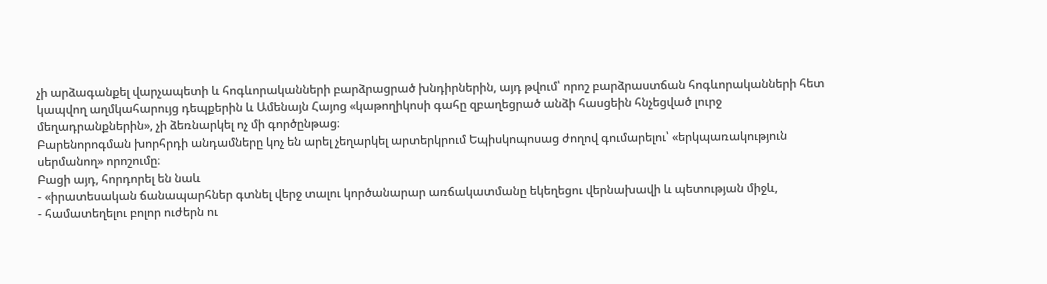չի արձագանքել վարչապետի և հոգևորականների բարձրացրած խնդիրներին, այդ թվում՝ որոշ բարձրաստճան հոգևորականների հետ կապվող աղմկահարույց դեպքերին և Ամենայն Հայոց «կաթողիկոսի գահը զբաղեցրած անձի հասցեին հնչեցված լուրջ մեղադրանքներին», չի ձեռնարկել ոչ մի գործընթաց։
Բարենորոգման խորհրդի անդամները կոչ են արել չեղարկել արտերկրում Եպիսկոպոսաց ժողով գումարելու՝ «երկպառակություն սերմանող» որոշումը։
Բացի այդ, հորդորել են նաև
- «իրատեսական ճանապարհներ գտնել վերջ տալու կործանարար առճակատմանը եկեղեցու վերնախավի և պետության միջև,
- համատեղելու բոլոր ուժերն ու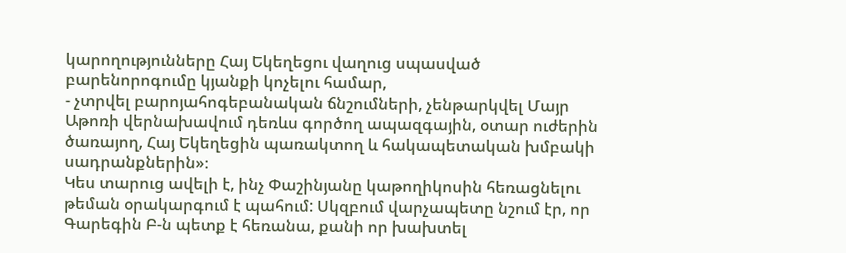կարողությունները Հայ Եկեղեցու վաղուց սպասված բարենորոգումը կյանքի կոչելու համար,
- չտրվել բարոյահոգեբանական ճնշումների, չենթարկվել Մայր Աթոռի վերնախավում դեռևս գործող ապազգային, օտար ուժերին ծառայող, Հայ Եկեղեցին պառակտող և հակապետական խմբակի սադրանքներին»։
Կես տարուց ավելի է, ինչ Փաշինյանը կաթողիկոսին հեռացնելու թեման օրակարգում է պահում: Սկզբում վարչապետը նշում էր, որ Գարեգին Բ-ն պետք է հեռանա, քանի որ խախտել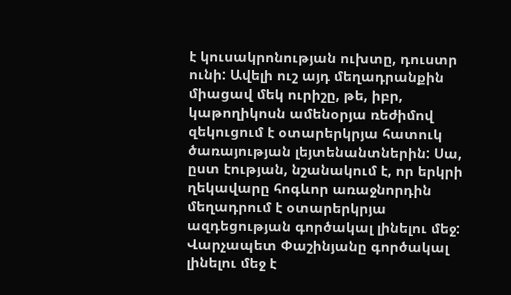է կուսակրոնության ուխտը, դուստր ունի: Ավելի ուշ այդ մեղադրանքին միացավ մեկ ուրիշը, թե, իբր, կաթողիկոսն ամենօրյա ռեժիմով զեկուցում է օտարերկրյա հատուկ ծառայության լեյտենանտներին: Սա, ըստ էության, նշանակում է, որ երկրի ղեկավարը հոգևոր առաջնորդին մեղադրում է օտարերկրյա ազդեցության գործակալ լինելու մեջ:
Վարչապետ Փաշինյանը գործակալ լինելու մեջ է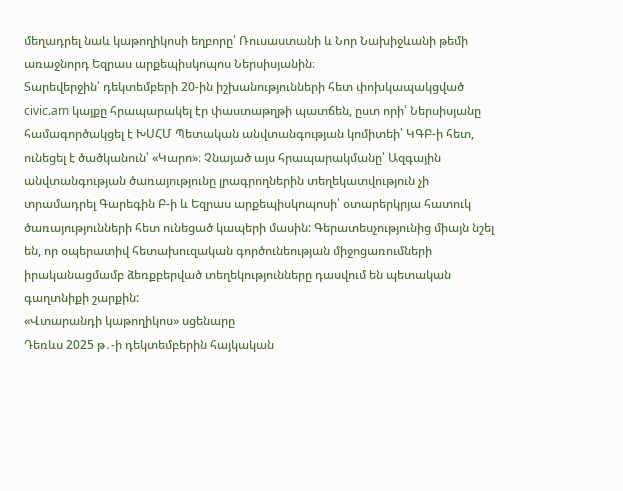մեղադրել նաև կաթողիկոսի եղբորը՝ Ռուսաստանի և Նոր Նախիջևանի թեմի առաջնորդ Եզրաս արքեպիսկոպոս Ներսիսյանին։
Տարեվերջին՝ դեկտեմբերի 20-ին իշխանությունների հետ փոխկապակցված civic.am կայքը հրապարակել էր փաստաթղթի պատճեն, ըստ որի՝ Ներսիսյանը համագործակցել է ԽՍՀՄ Պետական անվտանգության կոմիտեի՝ ԿԳԲ-ի հետ, ունեցել է ծածկանուն՝ «Կարո»։ Չնայած այս հրապարակմանը՝ Ազգային անվտանգության ծառայությունը լրագրողներին տեղեկատվություն չի տրամադրել Գարեգին Բ-ի և Եզրաս արքեպիսկոպոսի՝ օտարերկրյա հատուկ ծառայությունների հետ ունեցած կապերի մասին: Գերատեսչությունից միայն նշել են, որ օպերատիվ հետախուզական գործունեության միջոցառումների իրականացմամբ ձեռքբերված տեղեկությունները դասվում են պետական գաղտնիքի շարքին:
«Վտարանդի կաթողիկոս» սցենարը
Դեռևս 2025 թ․-ի դեկտեմբերին հայկական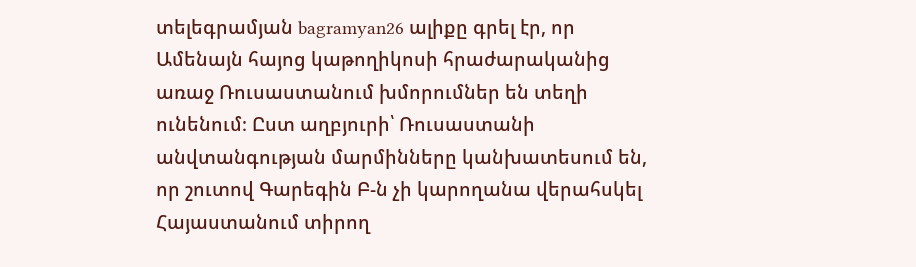տելեգրամյան bagramyan26 ալիքը գրել էր, որ Ամենայն հայոց կաթողիկոսի հրաժարականից առաջ Ռուսաստանում խմորումներ են տեղի ունենում։ Ըստ աղբյուրի՝ Ռուսաստանի անվտանգության մարմինները կանխատեսում են, որ շուտով Գարեգին Բ-ն չի կարողանա վերահսկել Հայաստանում տիրող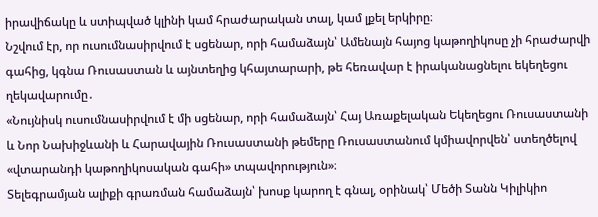իրավիճակը և ստիպված կլինի կամ հրաժարական տալ, կամ լքել երկիրը։
Նշվում էր, որ ուսումնասիրվում է սցենար, որի համաձայն՝ Ամենայն հայոց կաթողիկոսը չի հրաժարվի գահից, կգնա Ռուսաստան և այնտեղից կհայտարարի, թե հեռավար է իրականացնելու եկեղեցու ղեկավարումը․
«Նույնիսկ ուսումնասիրվում է մի սցենար, որի համաձայն՝ Հայ Առաքելական Եկեղեցու Ռուսաստանի և Նոր Նախիջևանի և Հարավային Ռուսաստանի թեմերը Ռուսաստանում կմիավորվեն՝ ստեղծելով «վտարանդի կաթողիկոսական գահի» տպավորություն»։
Տելեգրամյան ալիքի գրառման համաձայն՝ խոսք կարող է գնալ, օրինակ՝ Մեծի Տանն Կիլիկիո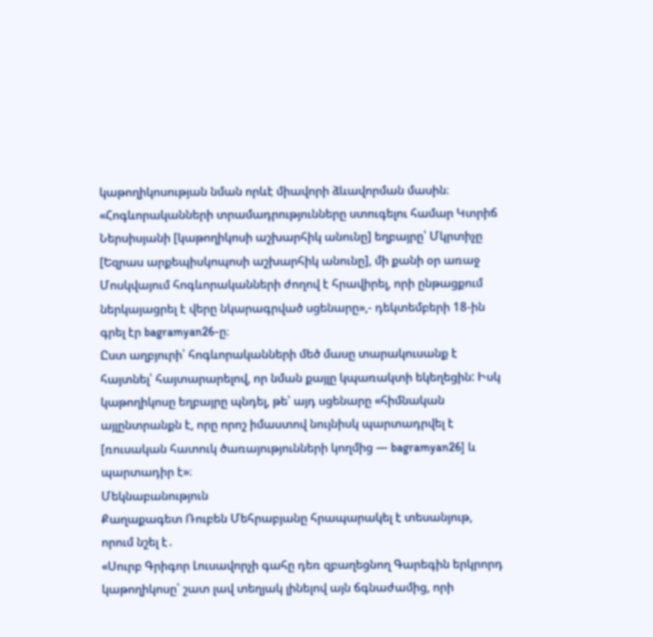կաթողիկոսության նման որևէ միավորի ձևավորման մասին։
«Հոգևորականների տրամադրությունները ստուգելու համար Կտրիճ Ներսիսյանի [կաթողիկոսի աշխարհիկ անունը] եղբայրը՝ Մկրտիչը [Եզրաս արքեպիսկոպոսի աշխարհիկ անունը], մի քանի օր առաջ Մոսկվայում հոգևորականների ժողով է հրավիրել, որի ընթացքում ներկայացրել է վերը նկարագրված սցենարը»,- դեկտեմբերի 18-ին գրել էր bagramyan26-ը։
Ըստ աղբյուրի՝ հոգևորականների մեծ մասը տարակուսանք է հայտնել՝ հայտարարելով, որ նման քայլը կպառակտի եկեղեցին: Իսկ կաթողիկոսը եղբայրը պնդել, թե՝ այդ սցենարը «հիմնական այլընտրանքն է, որը որոշ իմաստով նույնիսկ պարտադրվել է [ռուսական հատուկ ծառայությունների կողմից — bagramyan26] և պարտադիր է»։
Մեկնաբանություն
Քաղաքագետ Ռուբեն Մեհրաբյանը հրապարակել է տեսանյութ, որում նշել է․
«Սուրբ Գրիգոր Լուսավորչի գահը դեռ զբաղեցնող Գարեգին երկրորդ կաթողիկոսը՝ շատ լավ տեղյակ լինելով այն ճգնաժամից, որի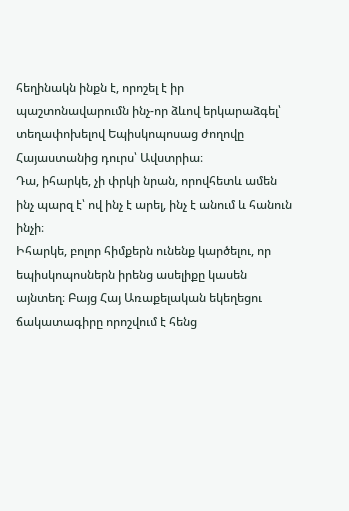հեղինակն ինքն է, որոշել է իր պաշտոնավարումն ինչ-որ ձևով երկարաձգել՝ տեղափոխելով Եպիսկոպոսաց ժողովը Հայաստանից դուրս՝ Ավստրիա։
Դա, իհարկե, չի փրկի նրան, որովհետև ամեն ինչ պարզ է՝ ով ինչ է արել, ինչ է անում և հանուն ինչի։
Իհարկե, բոլոր հիմքերն ունենք կարծելու, որ եպիսկոպոսներն իրենց ասելիքը կասեն այնտեղ։ Բայց Հայ Առաքելական եկեղեցու ճակատագիրը որոշվում է հենց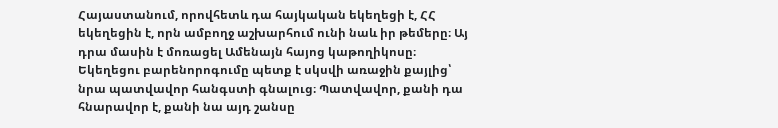Հայաստանում, որովհետև դա հայկական եկեղեցի է, ՀՀ եկեղեցին է, որն ամբողջ աշխարհում ունի նաև իր թեմերը։ Այ դրա մասին է մոռացել Ամենայն հայոց կաթողիկոսը։
Եկեղեցու բարենորոգումը պետք է սկսվի առաջին քայլից՝ նրա պատվավոր հանգստի գնալուց։ Պատվավոր, քանի դա հնարավոր է, քանի նա այդ շանսը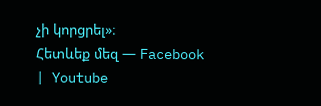չի կորցրել»։
Հետևեք մեզ — Facebook | Youtube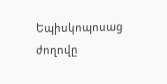Եպիսկոպոսաց ժողովը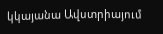կկայանա Ավստրիայում